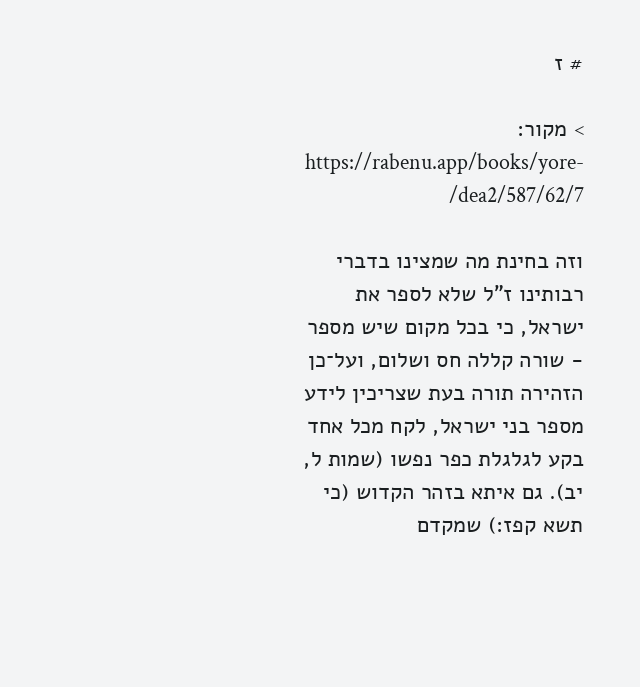# ז

> מקור: https://rabenu.app/books/yore-dea2/587/62/7/

וזה בחינת מה שמצינו בדברי רבותינו ז"ל שלא לספר את ישראל, כי בכל מקום שיש מספר - שורה קללה חס ושלום, ועל־כן הזהירה תורה בעת שצריכין לידע מספר בני ישראל, לקח מכל אחד בקע לגלגלת כפר נפשו (שמות ל, יב). גם איתא בזהר הקדוש (כי תשא קפז:) שמקדם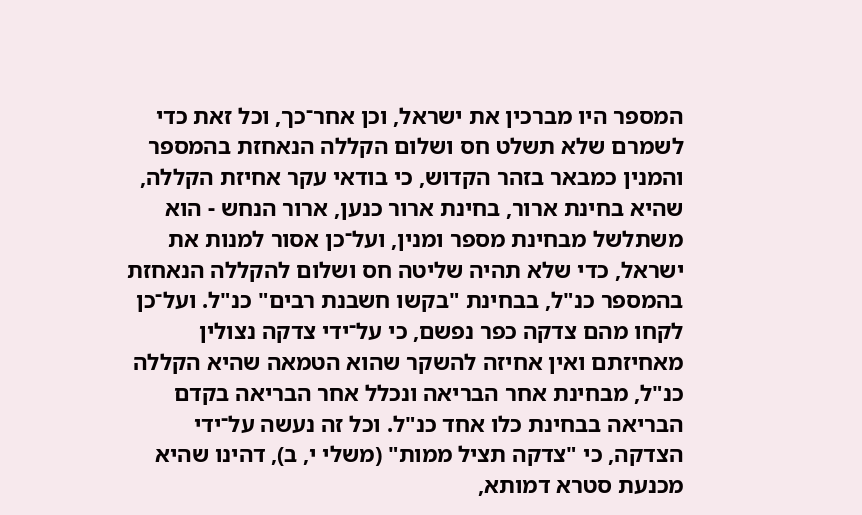המספר היו מברכין את ישראל, וכן אחר־כך, וכל זאת כדי לשמרם שלא תשלט חס ושלום הקללה הנאחזת בהמספר והמנין כמבאר בזהר הקדוש, כי בודאי עקר אחיזת הקללה, שהיא בחינת ארור, בחינת ארור כנען, ארור הנחש - הוא משתלשל מבחינת מספר ומנין, ועל־כן אסור למנות את ישראל, כדי שלא תהיה שליטה חס ושלום להקללה הנאחזת בהמספר כנ"ל, בבחינת "בקשו חשבנת רבים" כנ"ל. ועל־כן לקחו מהם צדקה כפר נפשם, כי על־ידי צדקה נצולין מאחיזתם ואין אחיזה להשקר שהוא הטמאה שהיא הקללה כנ"ל, מבחינת אחר הבריאה ונכלל אחר הבריאה בקדם הבריאה בבחינת כלו אחד כנ"ל. וכל זה נעשה על־ידי הצדקה, כי "צדקה תציל ממות" (משלי י, ב), דהינו שהיא מכנעת סטרא דמותא,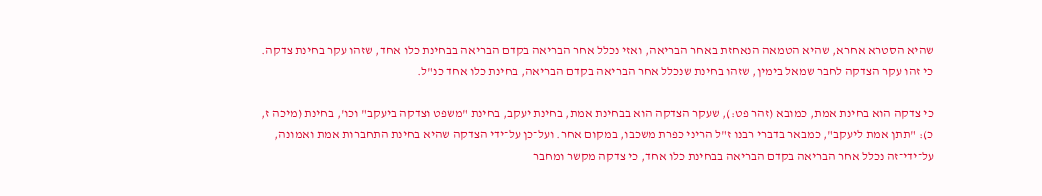שהיא הסטרא אחרא, שהיא הטמאה הנאחזת באחר הבריאה, ואזי נכלל אחר הבריאה בקדם הבריאה בבחינת כלו אחד, שזהו עקר בחינת צדקה. כי זהו עקר הצדקה לחבר שמאל בימין, שזהו בחינת שנכלל אחר הבריאה בקדם הבריאה, בחינת כלו אחד כנ"ל.

כי צדקה הוא בחינת אמת, כמובא (זהר פט:), שעקר הצדקה הוא בבחינת אמת, בחינת יעקב, בחינת "משפט וצדקה ביעקב" וכו', בחינת (מיכה ז, כ): "תתן אמת ליעקב", כמבאר בדברי רבנו ז"ל הריני כפרת משכבו, במקום אחר. ועל־כן על־ידי הצדקה שהיא בחינת התחברות אמת ואמונה, על־ידי־זה נכלל אחר הבריאה בקדם הבריאה בבחינת כלו אחד, כי צדקה מקשר ומחבר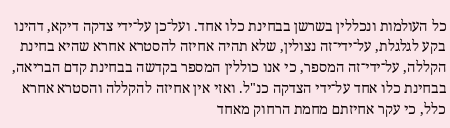כל העולמות ונכללין בשרשן בבחינת כלו אחד. ועל־כן על־ידי צדקה דיקא, דהינו בקע לגלגלת, על־ידי־זה נצולין, שלא תהיה אחיזה להסטרא אחרא שהיא בחינת הקללה, על־ידי־זה המספר, כי אנו כוללין המספר בקדשה בבחינת קדם הבריאה, בבחינת כלו אחד על־ידי הצדקה כנ"ל. ואזי אין אחיזה להקללה והסטרא אחרא כלל, כי עקר אחיזתם מחמת הרחוק מאחד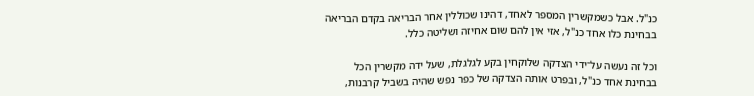כנ"ל. אבל כשמקשרין המספר לאחד, דהינו שכוללין אחר הבריאה בקדם הבריאה בבחינת כלו אחד כנ"ל, אזי אין להם שום אחיזה ושליטה כלל.

וכל זה נעשה על־ידי הצדקה שלוקחין בקע לגלגלת, שעל ידה מקשרין הכל בבחינת אחד כנ"ל, ובפרט אותה הצדקה של כפר נפש שהיה בשביל קרבנות,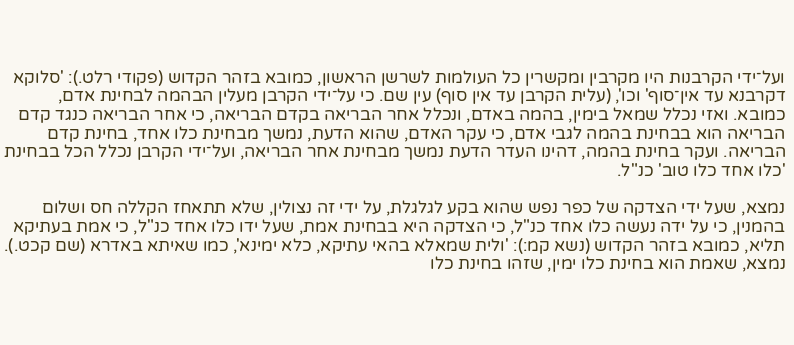ועל־ידי הקרבנות היו מקרבין ומקשרין כל העולמות לשרשן הראשון, כמובא בזהר הקדוש (פקודי רלט.): 'סלוקא דקרבנא עד אין־סוף' וכו', (עלית הקרבן עד אין סוף) עין שם. כי על־ידי הקרבן מעלין הבהמה לבחינת אדם, כמובא. ואזי נכלל שמאל בימין, בהמה באדם, ונכלל אחר הבריאה בקדם הבריאה, כי אחר הבריאה כנגד קדם הבריאה הוא בבחינת בהמה לגבי אדם, כי עקר האדם, שהוא הדעת, נמשך מבחינת כלו אחד, בחינת קדם הבריאה. ועקר בחינת בהמה, דהינו העדר הדעת נמשך מבחינת אחר הבריאה, ועל־ידי הקרבן נכלל הכל בבחינת 'כלו אחד כלו טוב' כנ"ל.

נמצא, שעל ידי הצדקה של כפר נפש שהוא בקע לגלגלת, על ידי זה נצולין, שלא תתאחז הקללה חס ושלום בהמנין, כי על ידה נעשה כלו אחד כנ"ל, כי הצדקה היא בבחינת אמת, שעל ידו כלו אחד כנ"ל, כי אמת בעתיקא תליא, כמובא בזהר הקדוש (נשא קמ:): 'ולית שמאלא בהאי עתיקא, כלא ימינא', כמו שאיתא באדרא (שם קכט.). נמצא, שאמת הוא בחינת כלו ימין, שזהו בחינת כלו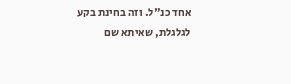אחד כנ"ל. וזה בחינת בקע לגלגלת, שאיתא שם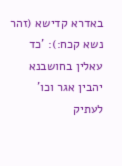באדרא קדישא (זהר נשא קכח:): 'כד עאלין בחושבנא יהבין אגר וכו' לעתיק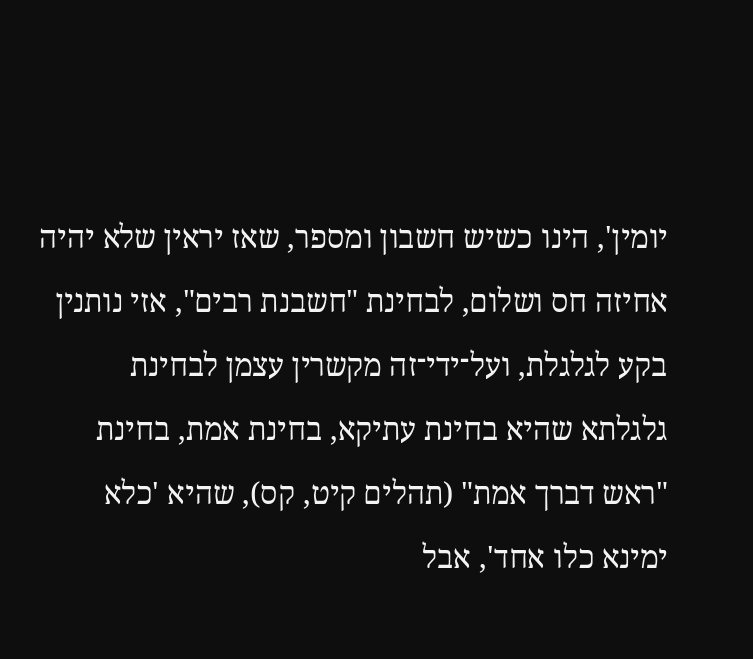יומין', הינו כשיש חשבון ומספר, שאז יראין שלא יהיה אחיזה חס ושלום, לבחינת "חשבנת רבים", אזי נותנין בקע לגלגלת, ועל־ידי־זה מקשרין עצמן לבחינת גלגלתא שהיא בחינת עתיקא, בחינת אמת, בחינת "ראש דברך אמת" (תהלים קיט, קס), שהיא 'כלא ימינא כלו אחד', אבל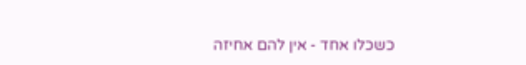כשכלו אחד - אין להם אחיזה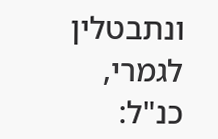ונתבטלין לגמרי, כנ"ל: